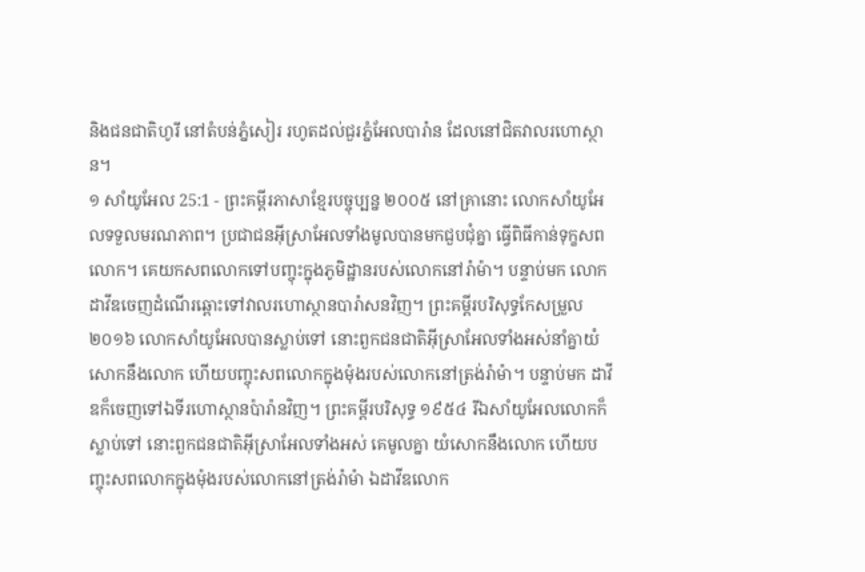និងជនជាតិហូរី នៅតំបន់ភ្នំសៀរ រហូតដល់ជួរភ្នំអែលបារ៉ាន ដែលនៅជិតវាលរហោស្ថាន។
១ សាំយូអែល 25:1 - ព្រះគម្ពីរភាសាខ្មែរបច្ចុប្បន្ន ២០០៥ នៅគ្រានោះ លោកសាំយូអែលទទួលមរណភាព។ ប្រជាជនអ៊ីស្រាអែលទាំងមូលបានមកជួបជុំគ្នា ធ្វើពិធីកាន់ទុក្ខសពលោក។ គេយកសពលោកទៅបញ្ចុះក្នុងភូមិដ្ឋានរបស់លោកនៅរ៉ាម៉ា។ បន្ទាប់មក លោកដាវីឌចេញដំណើរឆ្ពោះទៅវាលរហោស្ថានបារ៉ាសនវិញ។ ព្រះគម្ពីរបរិសុទ្ធកែសម្រួល ២០១៦ លោកសាំយូអែលបានស្លាប់ទៅ នោះពួកជនជាតិអ៊ីស្រាអែលទាំងអស់នាំគ្នាយំសោកនឹងលោក ហើយបញ្ចុះសពលោកក្នុងម៉ុងរបស់លោកនៅត្រង់រ៉ាម៉ា។ បន្ទាប់មក ដាវីឌក៏ចេញទៅឯទីរហោស្ថានប៉ារ៉ានវិញ។ ព្រះគម្ពីរបរិសុទ្ធ ១៩៥៤ រីឯសាំយូអែលលោកក៏ស្លាប់ទៅ នោះពួកជនជាតិអ៊ីស្រាអែលទាំងអស់ គេមូលគ្នា យំសោកនឹងលោក ហើយបញ្ចុះសពលោកក្នុងម៉ុងរបស់លោកនៅត្រង់រ៉ាម៉ា ឯដាវីឌលោក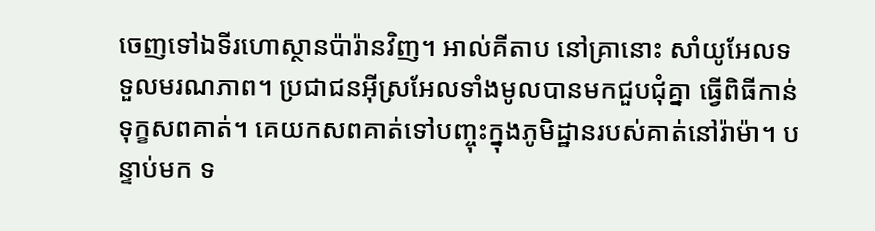ចេញទៅឯទីរហោស្ថានប៉ារ៉ានវិញ។ អាល់គីតាប នៅគ្រានោះ សាំយូអែលទទួលមរណភាព។ ប្រជាជនអ៊ីស្រអែលទាំងមូលបានមកជួបជុំគ្នា ធ្វើពិធីកាន់ទុក្ខសពគាត់។ គេយកសពគាត់ទៅបញ្ចុះក្នុងភូមិដ្ឋានរបស់គាត់នៅរ៉ាម៉ា។ បន្ទាប់មក ទ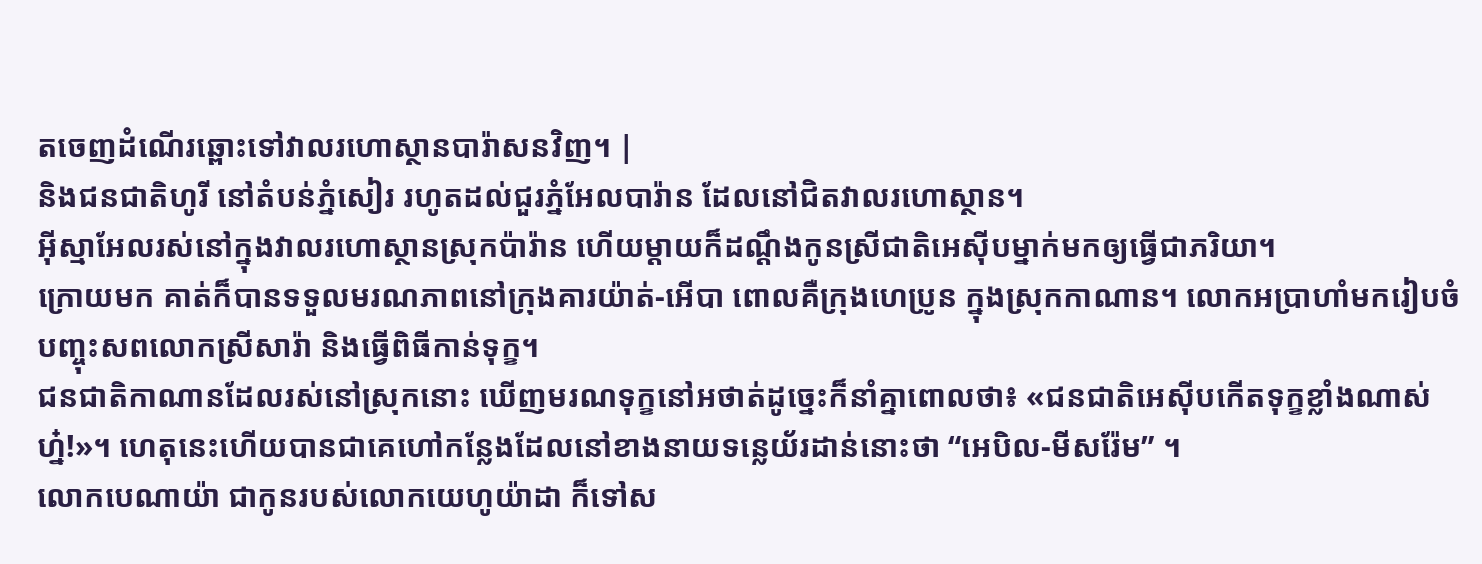តចេញដំណើរឆ្ពោះទៅវាលរហោស្ថានបារ៉ាសនវិញ។ |
និងជនជាតិហូរី នៅតំបន់ភ្នំសៀរ រហូតដល់ជួរភ្នំអែលបារ៉ាន ដែលនៅជិតវាលរហោស្ថាន។
អ៊ីស្មាអែលរស់នៅក្នុងវាលរហោស្ថានស្រុកប៉ារ៉ាន ហើយម្ដាយក៏ដណ្ដឹងកូនស្រីជាតិអេស៊ីបម្នាក់មកឲ្យធ្វើជាភរិយា។
ក្រោយមក គាត់ក៏បានទទួលមរណភាពនៅក្រុងគារយ៉ាត់-អើបា ពោលគឺក្រុងហេប្រូន ក្នុងស្រុកកាណាន។ លោកអប្រាហាំមករៀបចំបញ្ចុះសពលោកស្រីសារ៉ា និងធ្វើពិធីកាន់ទុក្ខ។
ជនជាតិកាណានដែលរស់នៅស្រុកនោះ ឃើញមរណទុក្ខនៅអថាត់ដូច្នេះក៏នាំគ្នាពោលថា៖ «ជនជាតិអេស៊ីបកើតទុក្ខខ្លាំងណាស់ហ្ន៎!»។ ហេតុនេះហើយបានជាគេហៅកន្លែងដែលនៅខាងនាយទន្លេយ័រដាន់នោះថា “អេបិល-មីសរ៉ែម” ។
លោកបេណាយ៉ា ជាកូនរបស់លោកយេហូយ៉ាដា ក៏ទៅស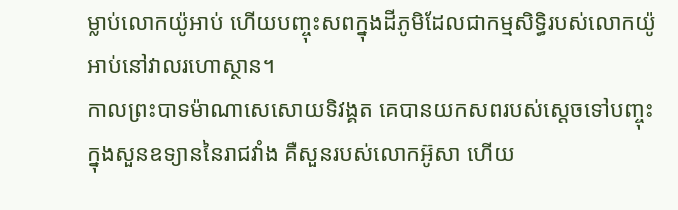ម្លាប់លោកយ៉ូអាប់ ហើយបញ្ចុះសពក្នុងដីភូមិដែលជាកម្មសិទ្ធិរបស់លោកយ៉ូអាប់នៅវាលរហោស្ថាន។
កាលព្រះបាទម៉ាណាសេសោយទិវង្គត គេបានយកសពរបស់ស្ដេចទៅបញ្ចុះក្នុងសួនឧទ្យាននៃរាជវាំង គឺសួនរបស់លោកអ៊ូសា ហើយ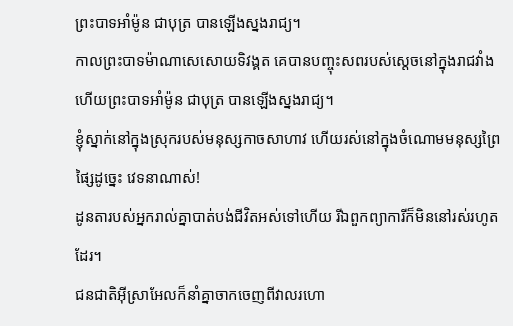ព្រះបាទអាំម៉ូន ជាបុត្រ បានឡើងស្នងរាជ្យ។
កាលព្រះបាទម៉ាណាសេសោយទិវង្គត គេបានបញ្ចុះសពរបស់ស្ដេចនៅក្នុងរាជវាំង ហើយព្រះបាទអាំម៉ូន ជាបុត្រ បានឡើងស្នងរាជ្យ។
ខ្ញុំស្នាក់នៅក្នុងស្រុករបស់មនុស្សកាចសាហាវ ហើយរស់នៅក្នុងចំណោមមនុស្សព្រៃផ្សៃដូច្នេះ វេទនាណាស់!
ដូនតារបស់អ្នករាល់គ្នាបាត់បង់ជីវិតអស់ទៅហើយ រីឯពួកព្យាការីក៏មិននៅរស់រហូតដែរ។
ជនជាតិអ៊ីស្រាអែលក៏នាំគ្នាចាកចេញពីវាលរហោ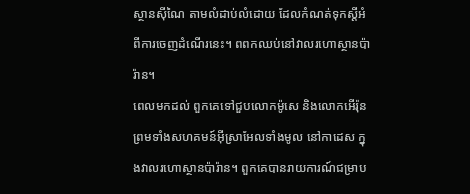ស្ថានស៊ីណៃ តាមលំដាប់លំដោយ ដែលកំណត់ទុកស្ដីអំពីការចេញដំណើរនេះ។ ពពកឈប់នៅវាលរហោស្ថានប៉ារ៉ាន។
ពេលមកដល់ ពួកគេទៅជួបលោកម៉ូសេ និងលោកអើរ៉ុន ព្រមទាំងសហគមន៍អ៊ីស្រាអែលទាំងមូល នៅកាដេស ក្នុងវាលរហោស្ថានប៉ារ៉ាន។ ពួកគេបានរាយការណ៍ជម្រាប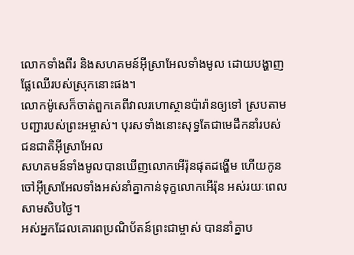លោកទាំងពីរ និងសហគមន៍អ៊ីស្រាអែលទាំងមូល ដោយបង្ហាញផ្លែឈើរបស់ស្រុកនោះផង។
លោកម៉ូសេក៏ចាត់ពួកគេពីវាលរហោស្ថានប៉ារ៉ានឲ្យទៅ ស្របតាមបញ្ជារបស់ព្រះអម្ចាស់។ បុរសទាំងនោះសុទ្ធតែជាមេដឹកនាំរបស់ជនជាតិអ៊ីស្រាអែល
សហគមន៍ទាំងមូលបានឃើញលោកអើរ៉ុនផុតដង្ហើម ហើយកូនចៅអ៊ីស្រាអែលទាំងអស់នាំគ្នាកាន់ទុក្ខលោកអើរ៉ុន អស់រយៈពេលសាមសិបថ្ងៃ។
អស់អ្នកដែលគោរពប្រណិប័តន៍ព្រះជាម្ចាស់ បាននាំគ្នាប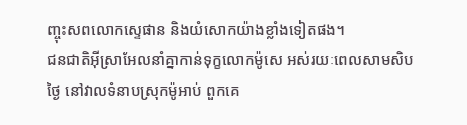ញ្ចុះសពលោកស្ទេផាន និងយំសោកយ៉ាងខ្លាំងទៀតផង។
ជនជាតិអ៊ីស្រាអែលនាំគ្នាកាន់ទុក្ខលោកម៉ូសេ អស់រយៈពេលសាមសិបថ្ងៃ នៅវាលទំនាបស្រុកម៉ូអាប់ ពួកគេ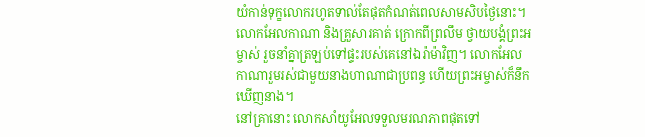យំកាន់ទុក្ខលោករហូតទាល់តែផុតកំណត់ពេលសាមសិបថ្ងៃនោះ។
លោកអែលកាណា និងគ្រួសារគាត់ ក្រោកពីព្រលឹម ថ្វាយបង្គំព្រះអម្ចាស់ រួចនាំគ្នាត្រឡប់ទៅផ្ទះរបស់គេនៅឯរ៉ាម៉ាវិញ។ លោកអែលកាណារួមរស់ជាមួយនាងហាណាជាប្រពន្ធ ហើយព្រះអម្ចាស់ក៏នឹកឃើញនាង។
នៅគ្រានោះ លោកសាំយូអែលទទួលមរណភាពផុតទៅ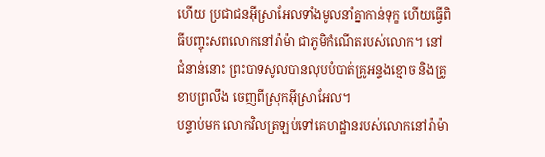ហើយ ប្រជាជនអ៊ីស្រាអែលទាំងមូលនាំគ្នាកាន់ទុក្ខ ហើយធ្វើពិធីបញ្ចុះសពលោកនៅរ៉ាម៉ា ជាភូមិកំណើតរបស់លោក។ នៅជំនាន់នោះ ព្រះបាទសូលបានលុបបំបាត់គ្រូអន្ទងខ្មោច និងគ្រូខាបព្រលឹង ចេញពីស្រុកអ៊ីស្រាអែល។
បន្ទាប់មក លោកវិលត្រឡប់ទៅគេហដ្ឋានរបស់លោកនៅរ៉ាម៉ា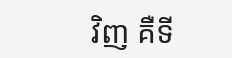វិញ គឺទី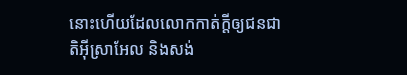នោះហើយដែលលោកកាត់ក្ដីឲ្យជនជាតិអ៊ីស្រាអែល និងសង់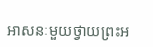អាសនៈមួយថ្វាយព្រះអ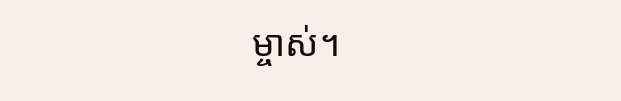ម្ចាស់។